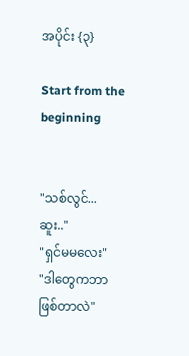အပိုင်း {၃}

Start from the beginning


"သစ်လွင်...ဆူး.."
"ရှင်မမလေး"
"ဒါတွေကဘာဖြစ်တာလဲ"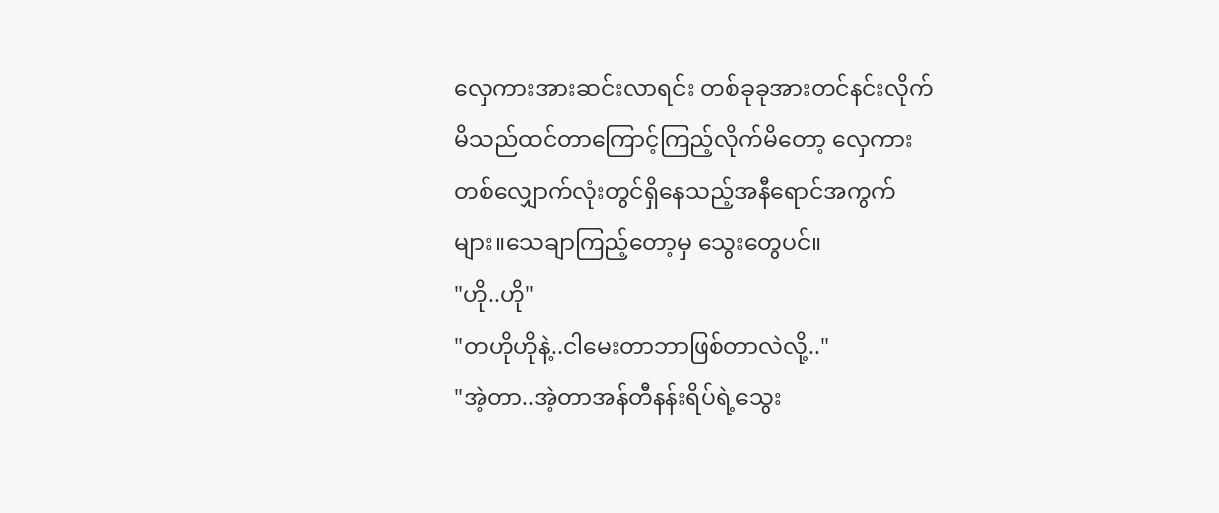လှေကားအားဆင်းလာရင်း တစ်ခုခုအားတင်နင်းလိုက်မိသည်ထင်တာကြောင့်ကြည့်လိုက်မိတော့ လှေကားတစ်လျှောက်လုံးတွင်ရှိနေသည့်အနီရောင်အကွက်များ။သေချာကြည့်တော့မှ သွေးတွေပင်။
"ဟို..ဟို"
"တဟိုဟိုနဲ့..ငါမေးတာဘာဖြစ်တာလဲလို့.."
"အဲ့တာ..အဲ့တာအန်တီနန်းရိပ်ရဲ့သွေး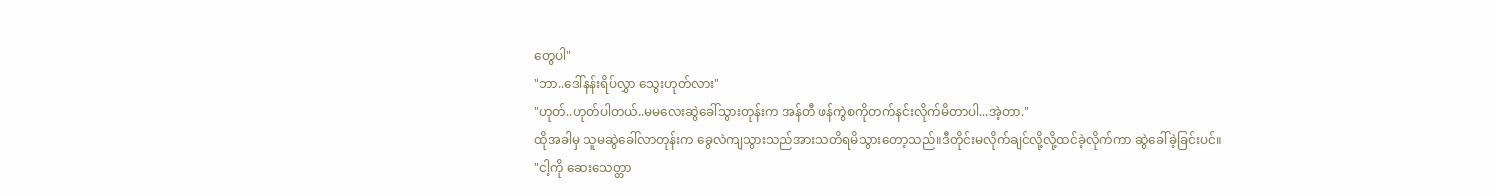တွေပါ"
"ဘာ..ဒေါ်နန်းရိပ်လွှာ သွေးဟုတ်လား"
"ဟုတ်..ဟုတ်ပါတယ်..မမလေးဆွဲခေါ်သွားတုန်းက အန်တီ ဖန်ကွဲစကိုတက်နင်းလိုက်မိတာပါ...အဲ့တာ."
ထိုအခါမှ သူမဆွဲခေါ်လာတုန်းက ခွေလဲကျသွားသည်အားသတိရမိသွားတော့သည်။ဒီတိုင်းမလိုက်ချင်လို့လို့ထင်ခဲ့လိုက်ကာ ဆွဲခေါ်ခဲ့ခြင်းပင်။
"ငါ့ကို ဆေးသေတ္တာ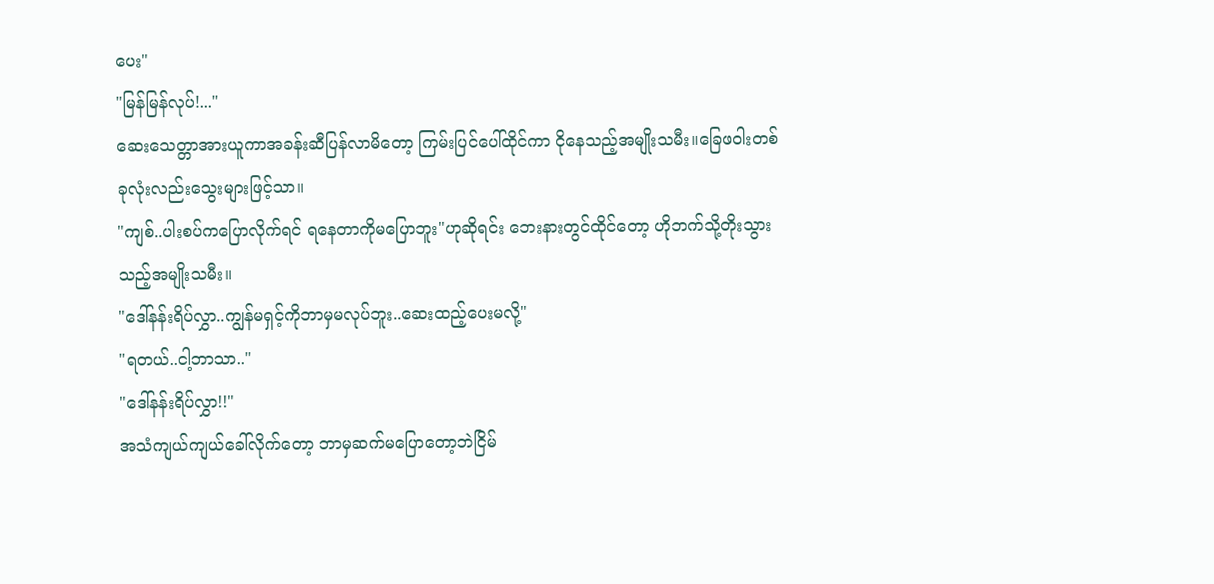ပေး"
"မြန်မြန်လုပ်!..."
ဆေးသေတ္တာအားယူကာအခန်းဆီပြန်လာမိတော့ ကြမ်းပြင်ပေါ်ထိုင်ကာ ငိုနေသည့်အမျိုးသမီး။ခြေဖဝါးတစ်ခုလုံးလည်းသွေးများဖြင့်သာ။
"ကျစ်..ပါးစပ်ကပြောလိုက်ရင် ရနေတာကိုမပြောဘူး"ဟုဆိုရင်း ဘေးနားတွင်ထိုင်တော့ ဟိုဘက်သို့တိုးသွားသည့်အမျိုးသမီး။
"ဒေါ်နန်းရိပ်လွှာ..ကျွန်မရှင့်ကိုဘာမှမလုပ်ဘူး..ဆေးထည့်ပေးမလို့"
"ရတယ်..ငါ့ဘာသာ.."
"ဒေါ်နန်းရိပ်လွှာ!!"
အသံကျယ်ကျယ်ခေါ်လိုက်တော့ ဘာမှဆက်မပြောတော့ဘဲငြိမ်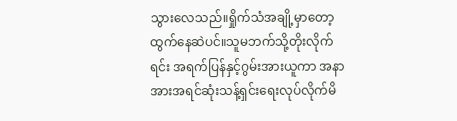သွားလေသည်။ရှိုက်သံအချို့မှာတော့ထွက်နေဆဲပင်။သူမဘက်သို့တိုးလိုက်ရင်း အရက်ပြန်နှင့်ဂွမ်းအားယူကာ အနာအားအရင်ဆုံးသန့်ရှင်းရေးလုပ်လိုက်မိ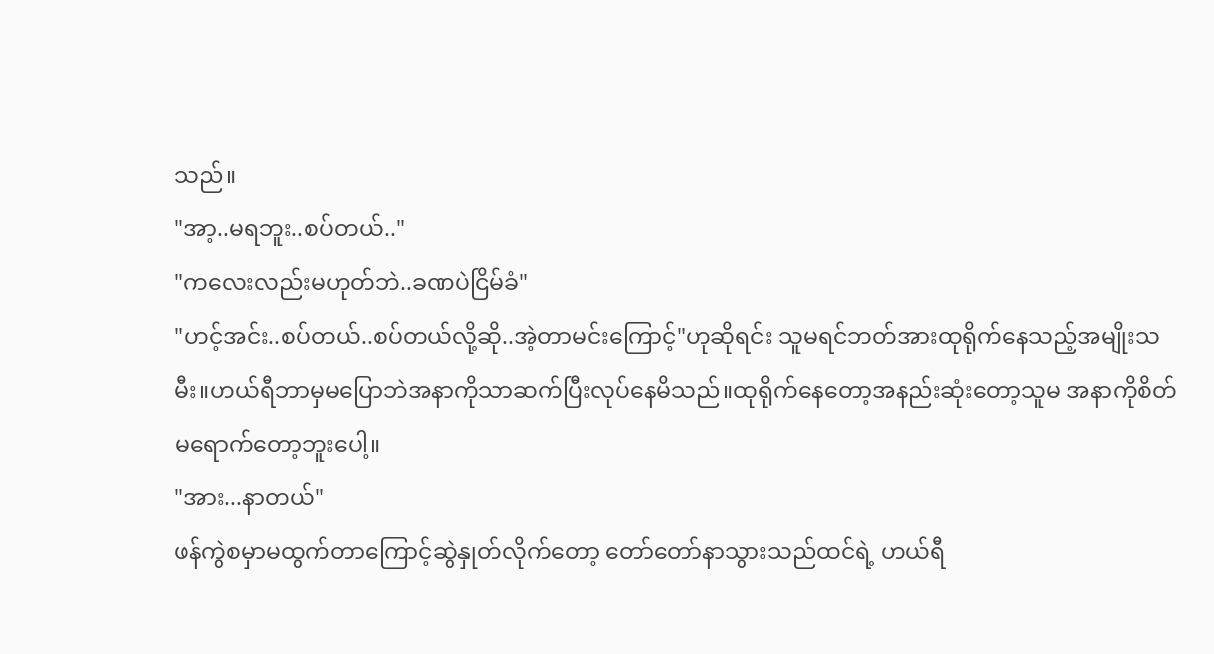သည်။
"အာ့..မရဘူး..စပ်တယ်.."
"ကလေးလည်းမဟုတ်ဘဲ..ခဏပဲငြိမ်ခံ"
"ဟင့်အင်း..စပ်တယ်..စပ်တယ်လို့ဆို..အဲ့တာမင်းကြောင့်"ဟုဆိုရင်း သူမရင်ဘတ်အားထုရိုက်နေသည့်အမျိုးသမီး။ဟယ်ရီဘာမှမပြောဘဲအနာကိုသာဆက်ပြီးလုပ်နေမိသည်။ထုရိုက်နေတော့အနည်းဆုံးတော့သူမ အနာကိုစိတ်မရောက်တော့ဘူးပေါ့။
"အား...နာတယ်"
ဖန်ကွဲစမှာမထွက်တာကြောင့်ဆွဲနှုတ်လိုက်တော့ တော်တော်နာသွားသည်ထင်ရဲ့ ဟယ်ရီ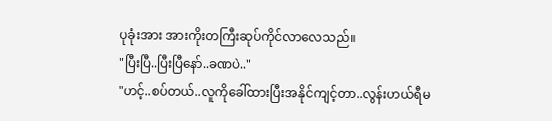ပုခုံးအား အားကိုးတကြီးဆုပ်ကိုင်လာလေသည်။
"ပြီးပြီ..ပြီးပြီနော်..ခဏပဲ.."
"ဟင့်..စပ်တယ်..လူကိုခေါ်ထားပြီးအနိုင်ကျင့်တာ..လွန်းဟယ်ရီမ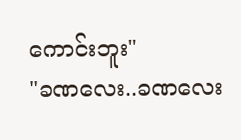ကောင်းဘူး"
"ခဏလေး..ခဏလေး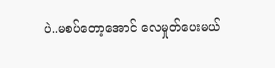ပဲ..မစပ်တော့အောင် လေမှုတ်ပေးမယ်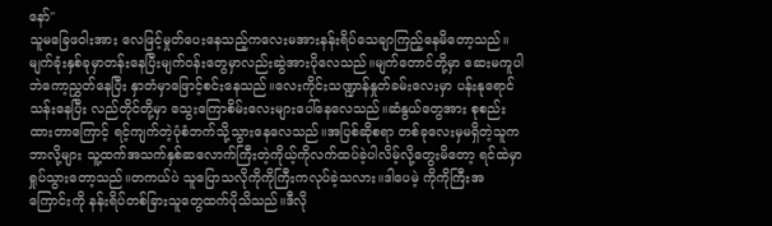နော်"
သူမခြေဖဝါးအား လေဖြင့်မှုတ်ပေးနေသည့်ကလေးမအားနန်းရိပ်သေချာကြည့်နေမိတော့သည်။မျက်ခုံးနှစ်ခုမှာတန်းနေပြီးမျက်ဝန်းတွေမှာလည်းဆွဲအားပိုလေသည်။မျက်တောင်တို့မှာ ဆေးမကူပါဘဲကော့ညွှတ်နေပြီး နှာတံမှာဖြောင့်စင်းနေသည်။လေးကိုင်းသဏ္ဍာန်နှုတ်ခမ်းလေးမှာ ပန်းနုရောင်သန်းနေပြီး လည်တိုင်တို့မှာ သွေးကြောစိမ်းလေးများပေါ်နေလေသည်။ဆံနွယ်တွေအား စုစည်းထားတာကြောင့် ရင့်ကျက်တဲ့ပုံစံဘက်သို့သွားနေလေသည်။အပြစ်ဆိုစရာ တစ်ခုလေးမှမရှိတဲ့သူက ဘာလို့များ သူ့ထက်အသက်နှစ်ဆလောက်ကြီးတဲ့ကိုယ့်ကိုလက်ထပ်ခဲ့ပါလိမ့်လို့တွေးမိတော့ ရင်ထဲမှာရှုပ်သွားတော့သည်။တကယ်ပဲ သူပြောသလိုကိုကိုကြီးကလုပ်ခဲ့သလား။ဒါပေမဲ့ ကိုကိုကြီးအကြောင်းကို နန်းရိပ်တစ်ခြားသူတွေထက်ပိုသိသည်။ဒီလို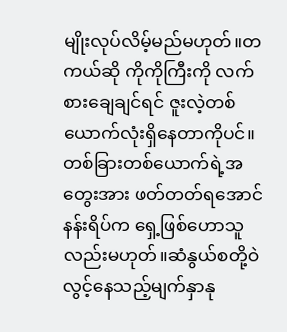မျိုးလုပ်လိမ့်မည်မဟုတ်။တကယ်ဆို ကိုကိုကြီးကို လက်စားချေချင်ရင် ဇူးလဲ့တစ်ယောက်လုံးရှိနေတာကိုပင်။တစ်ခြားတစ်ယောက်ရဲ့အတွေးအား ဖတ်တတ်ရအောင် နန်းရိပ်က ရှေ့ဖြစ်ဟောသူလည်းမဟုတ်။ဆံနွယ်စတို့ဝဲလွင့်နေသည့်မျက်နှာနု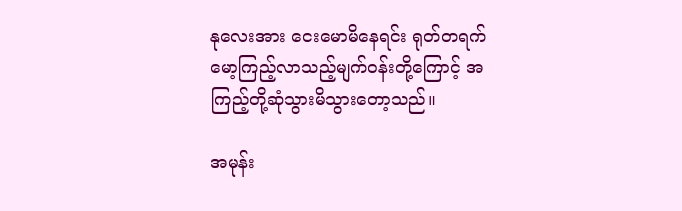နုလေးအား ငေးမောမိနေရင်း ရုတ်တရက်မော့ကြည့်လာသည့်မျက်ဝန်းတို့ကြောင့် အကြည့်တို့ဆုံသွားမိသွားတော့သည်။

အမုန်း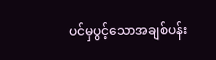ပင်မှပွင့်သောအချစ်ပန်း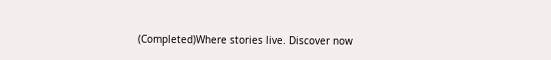(Completed)Where stories live. Discover now